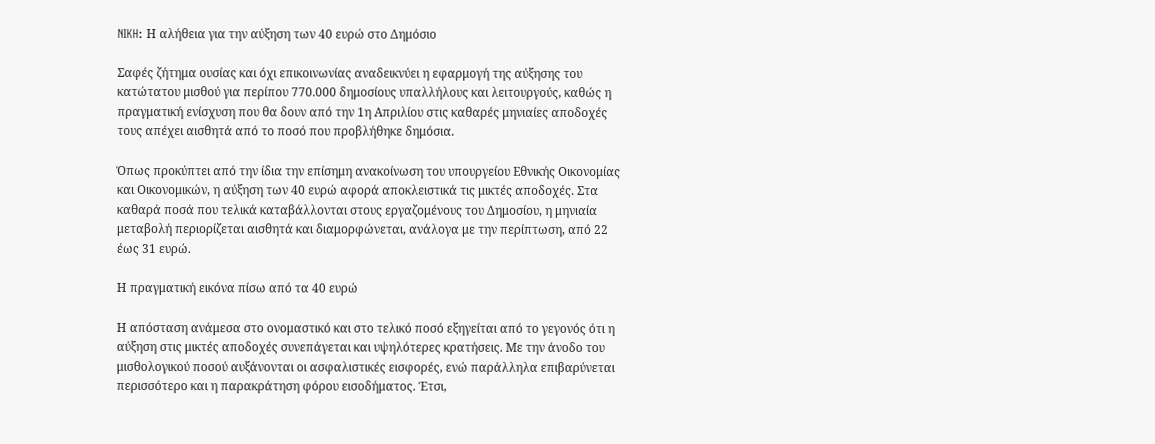NIKH: Η αλήθεια για την αύξηση των 40 ευρώ στο Δημόσιο

Σαφές ζήτημα ουσίας και όχι επικοινωνίας αναδεικνύει η εφαρμογή της αύξησης του κατώτατου μισθού για περίπου 770.000 δημοσίους υπαλλήλους και λειτουργούς, καθώς η πραγματική ενίσχυση που θα δουν από την 1η Απριλίου στις καθαρές μηνιαίες αποδοχές τους απέχει αισθητά από το ποσό που προβλήθηκε δημόσια.

Όπως προκύπτει από την ίδια την επίσημη ανακοίνωση του υπουργείου Εθνικής Οικονομίας και Οικονομικών, η αύξηση των 40 ευρώ αφορά αποκλειστικά τις μικτές αποδοχές. Στα καθαρά ποσά που τελικά καταβάλλονται στους εργαζομένους του Δημοσίου, η μηνιαία μεταβολή περιορίζεται αισθητά και διαμορφώνεται, ανάλογα με την περίπτωση, από 22 έως 31 ευρώ.

Η πραγματική εικόνα πίσω από τα 40 ευρώ

Η απόσταση ανάμεσα στο ονομαστικό και στο τελικό ποσό εξηγείται από το γεγονός ότι η αύξηση στις μικτές αποδοχές συνεπάγεται και υψηλότερες κρατήσεις. Με την άνοδο του μισθολογικού ποσού αυξάνονται οι ασφαλιστικές εισφορές, ενώ παράλληλα επιβαρύνεται περισσότερο και η παρακράτηση φόρου εισοδήματος. Έτσι,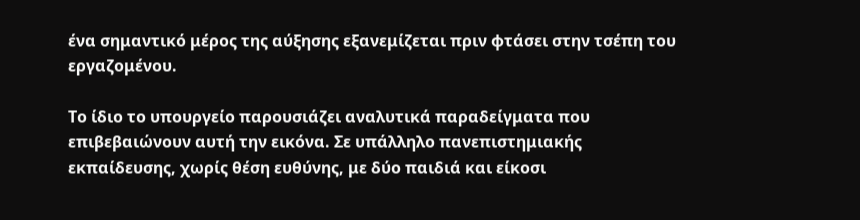ένα σημαντικό μέρος της αύξησης εξανεμίζεται πριν φτάσει στην τσέπη του εργαζομένου.

Το ίδιο το υπουργείο παρουσιάζει αναλυτικά παραδείγματα που επιβεβαιώνουν αυτή την εικόνα. Σε υπάλληλο πανεπιστημιακής εκπαίδευσης, χωρίς θέση ευθύνης, με δύο παιδιά και είκοσι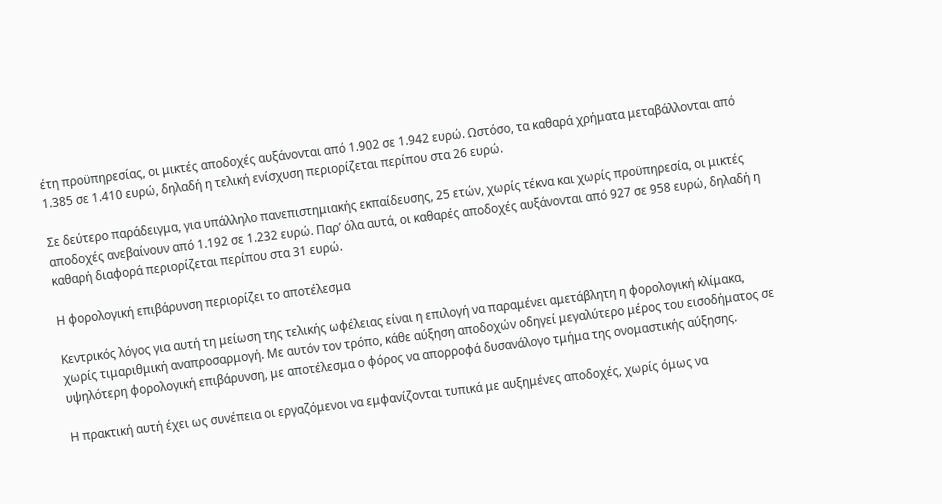έτη προϋπηρεσίας, οι μικτές αποδοχές αυξάνονται από 1.902 σε 1.942 ευρώ. Ωστόσο, τα καθαρά χρήματα μεταβάλλονται από 1.385 σε 1.410 ευρώ, δηλαδή η τελική ενίσχυση περιορίζεται περίπου στα 26 ευρώ.

Σε δεύτερο παράδειγμα, για υπάλληλο πανεπιστημιακής εκπαίδευσης, 25 ετών, χωρίς τέκνα και χωρίς προϋπηρεσία, οι μικτές αποδοχές ανεβαίνουν από 1.192 σε 1.232 ευρώ. Παρ’ όλα αυτά, οι καθαρές αποδοχές αυξάνονται από 927 σε 958 ευρώ, δηλαδή η καθαρή διαφορά περιορίζεται περίπου στα 31 ευρώ.

Η φορολογική επιβάρυνση περιορίζει το αποτέλεσμα

Κεντρικός λόγος για αυτή τη μείωση της τελικής ωφέλειας είναι η επιλογή να παραμένει αμετάβλητη η φορολογική κλίμακα, χωρίς τιμαριθμική αναπροσαρμογή. Με αυτόν τον τρόπο, κάθε αύξηση αποδοχών οδηγεί μεγαλύτερο μέρος του εισοδήματος σε υψηλότερη φορολογική επιβάρυνση, με αποτέλεσμα ο φόρος να απορροφά δυσανάλογο τμήμα της ονομαστικής αύξησης.

Η πρακτική αυτή έχει ως συνέπεια οι εργαζόμενοι να εμφανίζονται τυπικά με αυξημένες αποδοχές, χωρίς όμως να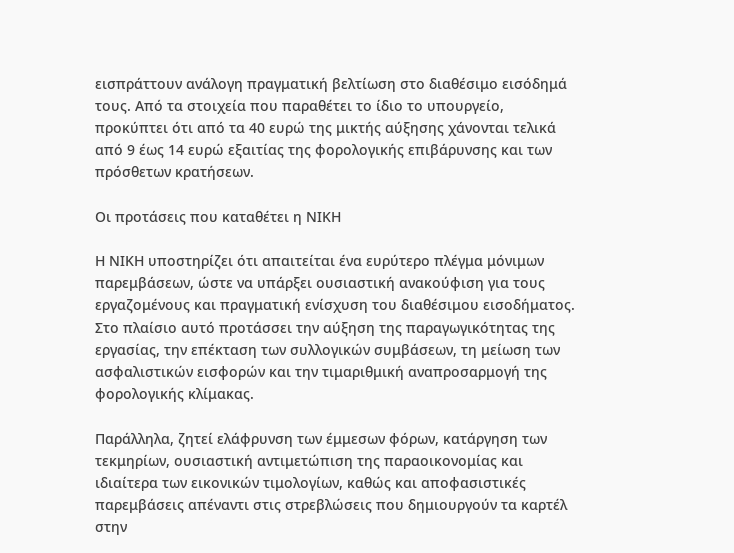εισπράττουν ανάλογη πραγματική βελτίωση στο διαθέσιμο εισόδημά τους. Από τα στοιχεία που παραθέτει το ίδιο το υπουργείο, προκύπτει ότι από τα 40 ευρώ της μικτής αύξησης χάνονται τελικά από 9 έως 14 ευρώ εξαιτίας της φορολογικής επιβάρυνσης και των πρόσθετων κρατήσεων.

Οι προτάσεις που καταθέτει η ΝΙΚΗ

Η ΝΙΚΗ υποστηρίζει ότι απαιτείται ένα ευρύτερο πλέγμα μόνιμων παρεμβάσεων, ώστε να υπάρξει ουσιαστική ανακούφιση για τους εργαζομένους και πραγματική ενίσχυση του διαθέσιμου εισοδήματος. Στο πλαίσιο αυτό προτάσσει την αύξηση της παραγωγικότητας της εργασίας, την επέκταση των συλλογικών συμβάσεων, τη μείωση των ασφαλιστικών εισφορών και την τιμαριθμική αναπροσαρμογή της φορολογικής κλίμακας.

Παράλληλα, ζητεί ελάφρυνση των έμμεσων φόρων, κατάργηση των τεκμηρίων, ουσιαστική αντιμετώπιση της παραοικονομίας και ιδιαίτερα των εικονικών τιμολογίων, καθώς και αποφασιστικές παρεμβάσεις απέναντι στις στρεβλώσεις που δημιουργούν τα καρτέλ στην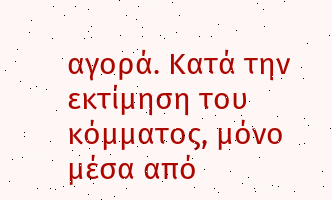αγορά. Κατά την εκτίμηση του κόμματος, μόνο μέσα από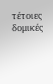τέτοιες δομικές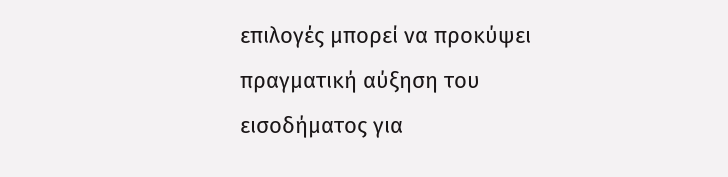επιλογές μπορεί να προκύψει πραγματική αύξηση του εισοδήματος για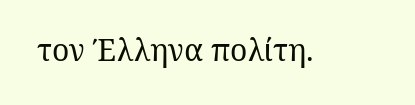τον Έλληνα πολίτη.